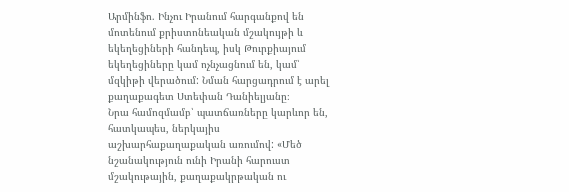Արմինֆո. Ինչու Իրանում հարգանքով են մոտենում քրիստոնեական մշակույթի և եկեղեցիների հանդեպ, իսկ Թուրքիայում եկեղեցիները կամ ոչնչացնում են, կամ՝ մզկիթի վերածում: Նման հարցադրում է արել քաղաքագետ Ստեփան Դանիելյանը։
Նրա համոզմամբ՝ պատճառները կարևոր են, հատկապես, ներկայիս աշխարհաքաղաքական առումով: «Մեծ նշանակություն ունի Իրանի հարուստ մշակութային, քաղաքակրթական ու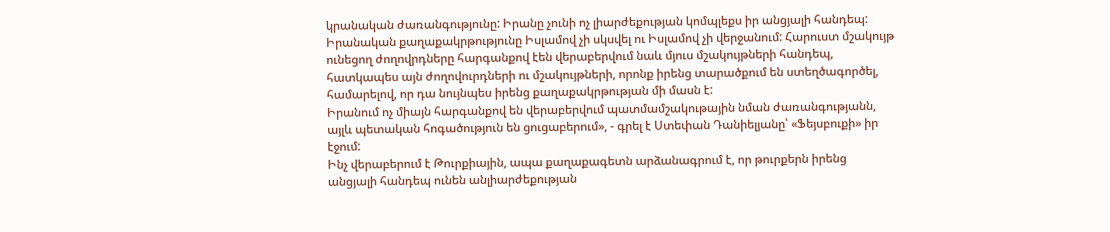կրանական ժառանգությունը: Իրանը չունի ոչ լիարժեքության կոմպլեքս իր անցյալի հանդեպ: Իրանական քաղաքակրթությունը Իսլամով չի սկսվել ու Իսլամով չի վերջանում: Հարուստ մշակույթ ունեցող ժողովրդները հարգանքով էեն վերաբերվում նաև մյուս մշակույթների հանդեպ, հատկապես այն ժողովուրդների ու մշակույթների, որոնք իրենց տարածքում են ստեղծագործել, համարելով, որ դա նույնպես իրենց քաղաքակրթության մի մասն է:
Իրանում ոչ միայն հարգանքով են վերաբերվում պատմամշակութային նման ժառանգությանն, այլև պետական հոգածություն են ցուցաբերում», - գրել է Ստեփան Դանիելյանը՝ «Ֆեյսբուքի» իր էջում:
Ինչ վերաբերում է Թուրքիային, ապա քաղաքագետն արձանագրում է, որ թուրքերն իրենց անցյալի հանդեպ ունեն անլիարժեքության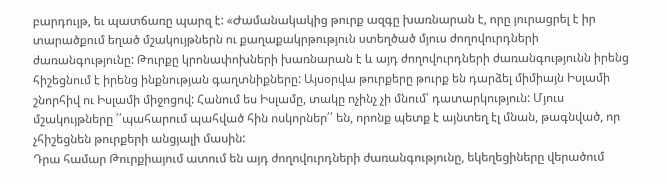բարդույթ, եւ պատճառը պարզ է: «Ժամանակակից թուրք ազգը խառնարան է, որը յուրացրել է իր տարածքում եղած մշակույթներն ու քաղաքակրթություն ստեղծած մյուս ժողովուրդների ժառանգությունը: Թուրքը կրոնափոխների խառնարան է և այդ ժողովուրդների ժառանգությունն իրենց հիշեցնում է իրենց ինքնության գաղտնիքները: Այսօրվա թուրքերը թուրք են դարձել միմիայն Իսլամի շնորհիվ ու Իսլամի միջոցով: Հանում ես Իսլամը, տակը ոչինչ չի մնում՝ դատարկություն: Մյուս մշակույթները ՛՛պահարում պահված հին ոսկորներ՛՛ են, որոնք պետք է այնտեղ էլ մնան, թագնված, որ չհիշեցնեն թուրքերի անցյալի մասին:
Դրա համար Թուրքիայում ատում են այդ ժողովուրդների ժառանգությունը, եկեղեցիները վերածում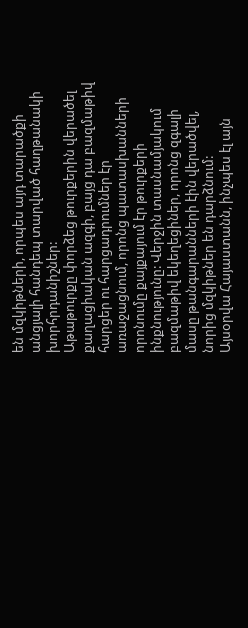են մզկիթների, որպես այդ տարածքի անցյալի հանդեպ տարված հաղթանակի խորհրդանիշներ:
Աթաթուրքը փորձեց թուրքերին վերածել քաղացիական ազգի, բայց դա բազմաթիվ հարցեր ու հարցադրումներ էր առաջացնում, որոնց պատասխանների որոնումը քայքայում էր թուրքերի ինքնությունը: Վերջին տասնամյակում բազմաթիվ եկեղեցիներ, որոնց զգալի մասը թանգարանների էին վերածվել, նորից մզկիթներ են դարձնում:
Այսօրվա Հայաստանն, ինչպես էլ այն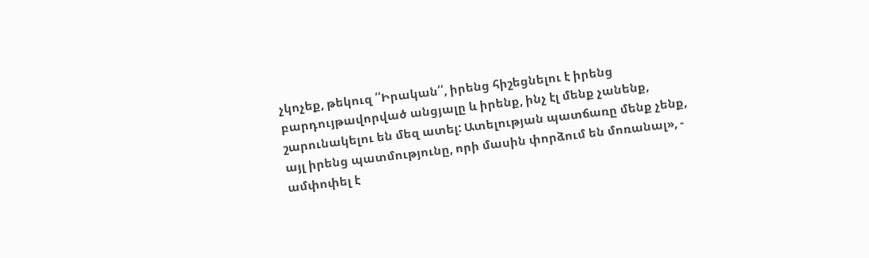չկոչեք, թեկուզ ՛՛Իրական՛՛, իրենց հիշեցնելու է իրենց բարդույթավորված անցյալը և իրենք, ինչ էլ մենք չանենք, շարունակելու են մեզ ատել: Ատելության պատճառը մենք չենք, այլ իրենց պատմությունը, որի մասին փորձում են մոռանալ», - ամփոփել է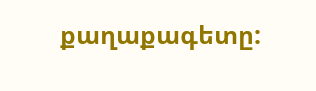քաղաքագետը: